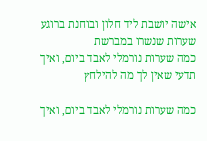אישה יושבת ליד חלון ובוחנת ברוגע שערות שנשרו במברשת
כמה שערות נורמלי לאבד ביום, ואיך תדעי שאין לך מה להילחץ

כמה שערות נורמלי לאבד ביום, ואיך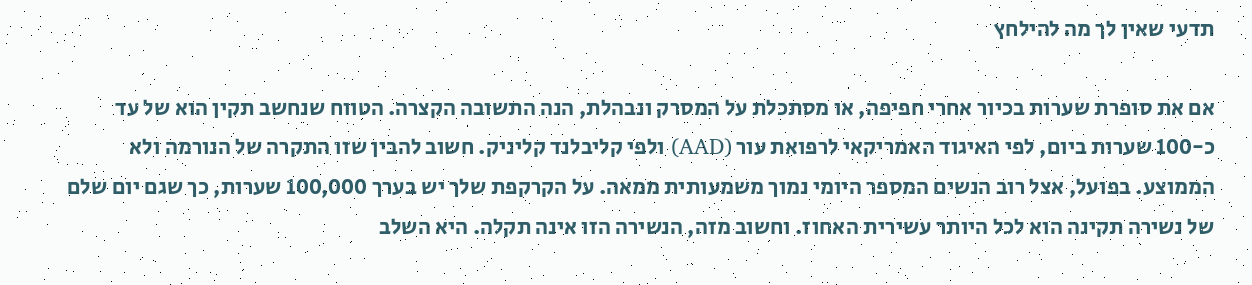תדעי שאין לך מה להילחץ

אם את סופרת שערות בכיור אחרי חפיפה, או מסתכלת על המסרק ונבהלת, הנה התשובה הקצרה. הטווח שנחשב תקין הוא של עד כ-100 שערות ביום, לפי האיגוד האמריקאי לרפואת עור (AAD) ולפי קליבלנד קליניק. חשוב להבין שזו התקרה של הנורמה ולא הממוצע. בפועל, אצל רוב הנשים המספר היומי נמוך משמעותית ממאה. על הקרקפת שלך יש בערך 100,000 שערות, כך שגם יום שלם של נשירה תקינה הוא לכל היותר עשירית האחוז. וחשוב מזה, הנשירה הזו אינה תקלה. היא השלב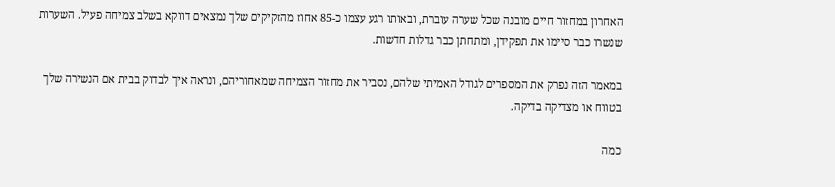האחרון במחזור חיים מובנה שכל שערה עוברת, ובאותו רגע עצמו כ-85 אחוז מהזקיקים שלך נמצאים דווקא בשלב צמיחה פעיל. השערות שנשרו כבר סיימו את תפקידן, ומתחתן כבר גדלות חדשות.

במאמר הזה נפרק את המספרים לגודל האמיתי שלהם, נסביר את מחזור הצמיחה שמאחוריהם, ונראה איך לבדוק בבית אם הנשירה שלך בטווח או מצדיקה בדיקה.

כמה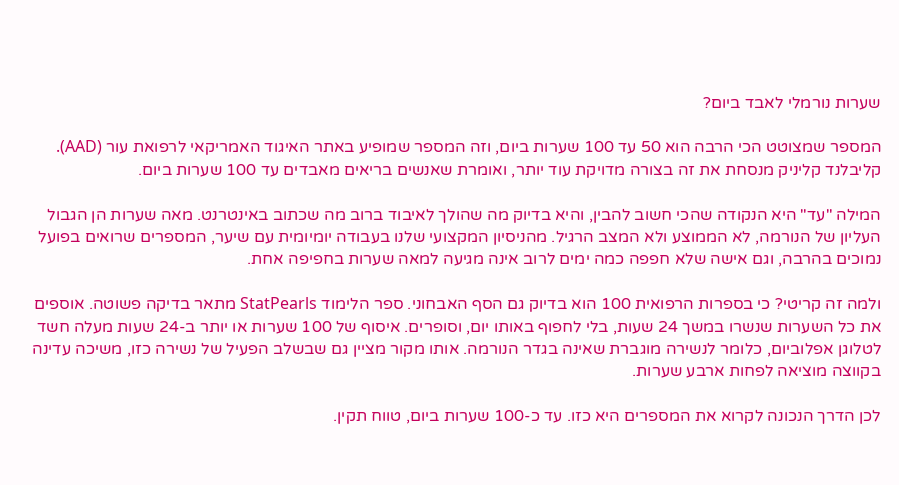שערות נורמלי לאבד ביום?

המספר שמצוטט הכי הרבה הוא 50 עד 100 שערות ביום, וזה המספר שמופיע באתר האיגוד האמריקאי לרפואת עור (AAD). קליבלנד קליניק מנסחת את זה בצורה מדויקת עוד יותר, ואומרת שאנשים בריאים מאבדים עד 100 שערות ביום.

המילה "עד" היא הנקודה שהכי חשוב להבין, והיא בדיוק מה שהולך לאיבוד ברוב מה שכתוב באינטרנט. מאה שערות הן הגבול העליון של הנורמה, לא הממוצע ולא המצב הרגיל. מהניסיון המקצועי שלנו בעבודה יומיומית עם שיער, המספרים שרואים בפועל נמוכים בהרבה, וגם אישה שלא חפפה כמה ימים לרוב אינה מגיעה למאה שערות בחפיפה אחת.

ולמה זה קריטי? כי בספרות הרפואית 100 הוא בדיוק גם הסף האבחוני. ספר הלימוד StatPearls מתאר בדיקה פשוטה. אוספים את כל השערות שנשרו במשך 24 שעות, בלי לחפוף באותו יום, וסופרים. איסוף של 100 שערות או יותר ב-24 שעות מעלה חשד לטלוגן אפלוביום, כלומר לנשירה מוגברת שאינה בגדר הנורמה. אותו מקור מציין גם שבשלב הפעיל של נשירה כזו, משיכה עדינה בקווצה מוציאה לפחות ארבע שערות.

לכן הדרך הנכונה לקרוא את המספרים היא כזו. עד כ-100 שערות ביום, טווח תקין.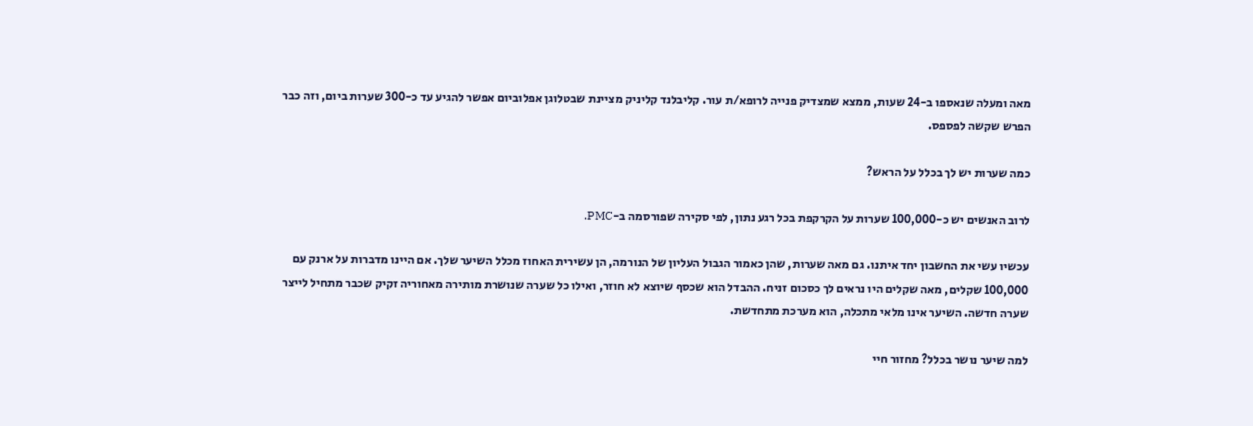מאה ומעלה שנאספו ב-24 שעות, ממצא שמצדיק פנייה לרופא/ת עור. קליבלנד קליניק מציינת שבטלוגן אפלוביום אפשר להגיע עד כ-300 שערות ביום, וזה כבר הפרש שקשה לפספס.

כמה שערות יש לך בכלל על הראש?

לרוב האנשים יש כ-100,000 שערות על הקרקפת בכל רגע נתון, לפי סקירה שפורסמה ב-PMC.

עכשיו עשי את החשבון יחד איתנו. גם מאה שערות, שהן כאמור הגבול העליון של הנורמה, הן עשירית האחוז מכלל השיער שלך. אם היינו מדברות על ארנק עם 100,000 שקלים, מאה שקלים היו נראים לך כסכום זניח. ההבדל הוא שכסף שיוצא לא חוזר, ואילו כל שערה שנושרת מותירה מאחוריה זקיק שכבר מתחיל לייצר שערה חדשה. השיער אינו מלאי מתכלה, הוא מערכת מתחדשת.

למה שיער נושר בכלל? מחזור חיי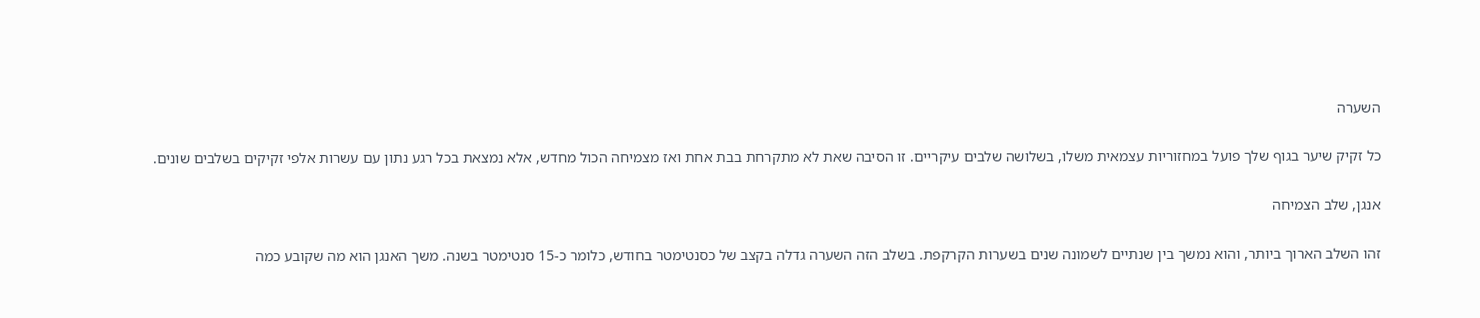השערה

כל זקיק שיער בגוף שלך פועל במחזוריות עצמאית משלו, בשלושה שלבים עיקריים. זו הסיבה שאת לא מתקרחת בבת אחת ואז מצמיחה הכול מחדש, אלא נמצאת בכל רגע נתון עם עשרות אלפי זקיקים בשלבים שונים.

אנגן, שלב הצמיחה

זהו השלב הארוך ביותר, והוא נמשך בין שנתיים לשמונה שנים בשערות הקרקפת. בשלב הזה השערה גדלה בקצב של כסנטימטר בחודש, כלומר כ-15 סנטימטר בשנה. משך האנגן הוא מה שקובע כמה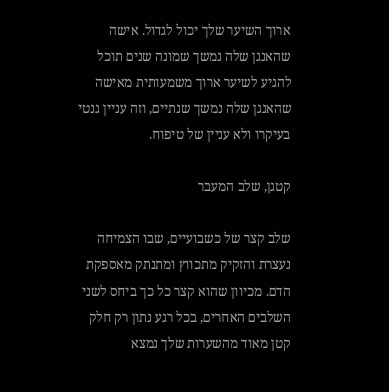ארוך השיער שלך יכול לגדול. אישה שהאנגן שלה נמשך שמונה שנים תוכל להגיע לשיער ארוך משמעותית מאישה שהאנגן שלה נמשך שנתיים, וזה עניין גנטי בעיקרו ולא עניין של טיפוח.

קטגן, שלב המעבר

שלב קצר של כשבועיים, שבו הצמיחה נעצרת והזקיק מתכווץ ומתנתק מאספקת הדם. מכיוון שהוא קצר כל כך ביחס לשני השלבים האחרים, בכל רגע נתון רק חלק קטן מאוד מהשערות שלך נמצא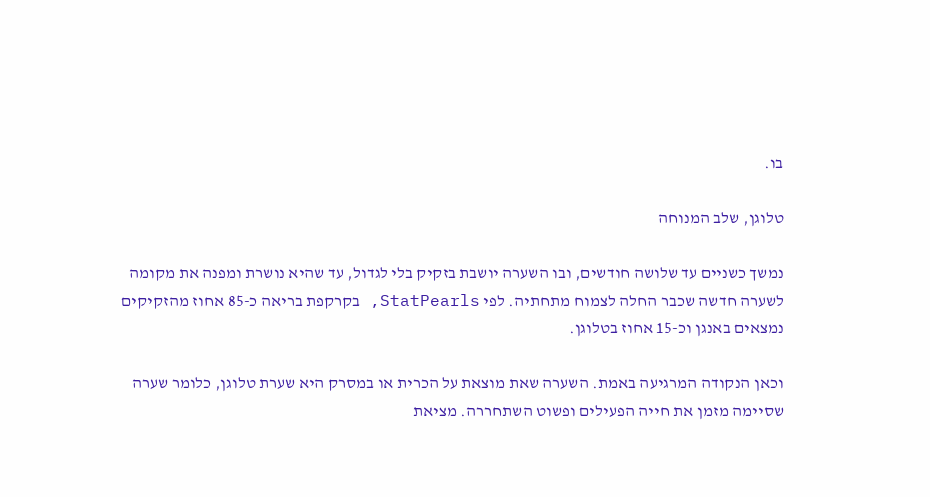בו.

טלוגן, שלב המנוחה

נמשך כשניים עד שלושה חודשים, ובו השערה יושבת בזקיק בלי לגדול, עד שהיא נושרת ומפנה את מקומה לשערה חדשה שכבר החלה לצמוח מתחתיה. לפי StatPearls, בקרקפת בריאה כ-85 אחוז מהזקיקים נמצאים באנגן וכ-15 אחוז בטלוגן.

וכאן הנקודה המרגיעה באמת. השערה שאת מוצאת על הכרית או במסרק היא שערת טלוגן, כלומר שערה שסיימה מזמן את חייה הפעילים ופשוט השתחררה. מציאת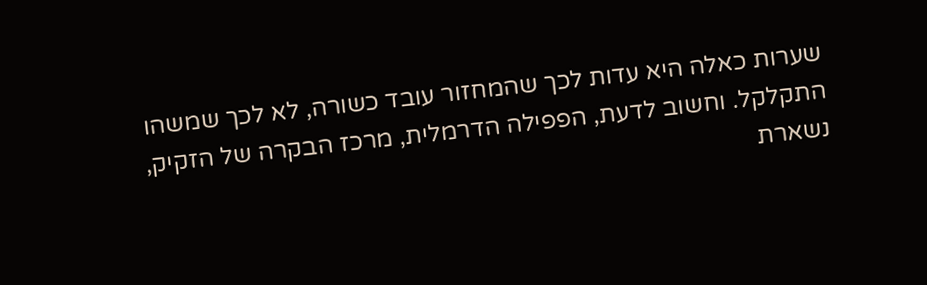שערות כאלה היא עדות לכך שהמחזור עובד כשורה, לא לכך שמשהו התקלקל. וחשוב לדעת, הפפילה הדרמלית, מרכז הבקרה של הזקיק, נשארת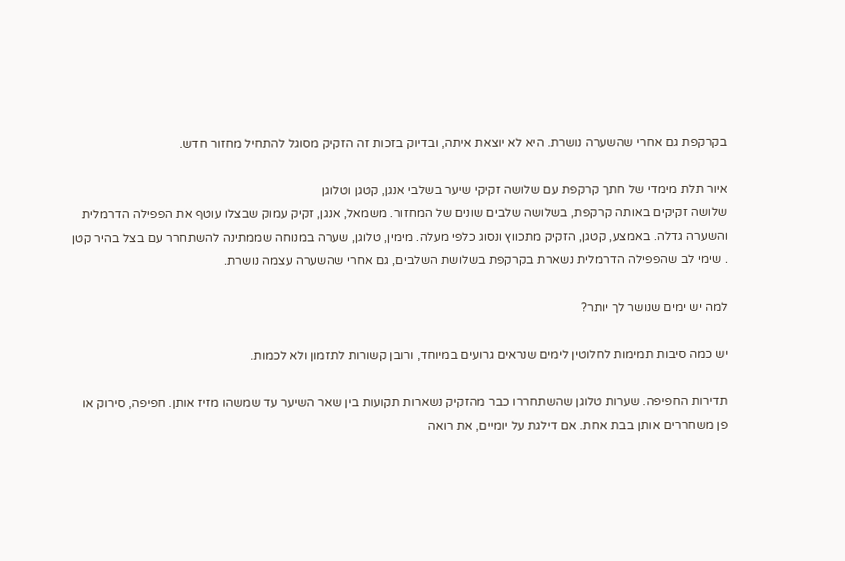בקרקפת גם אחרי שהשערה נושרת. היא לא יוצאת איתה, ובדיוק בזכות זה הזקיק מסוגל להתחיל מחזור חדש.

איור תלת מימדי של חתך קרקפת עם שלושה זקיקי שיער בשלבי אנגן, קטגן וטלוגן
שלושה זקיקים באותה קרקפת, בשלושה שלבים שונים של המחזור. משמאל, אנגן, זקיק עמוק שבצלו עוטף את הפפילה הדרמלית והשערה גדלה. באמצע, קטגן, הזקיק מתכווץ ונסוג כלפי מעלה. מימין, טלוגן, שערה במנוחה שממתינה להשתחרר עם בצל בהיר קטן . שימי לב שהפפילה הדרמלית נשארת בקרקפת בשלושת השלבים, גם אחרי שהשערה עצמה נושרת.

למה יש ימים שנושר לך יותר?

יש כמה סיבות תמימות לחלוטין לימים שנראים גרועים במיוחד, ורובן קשורות לתזמון ולא לכמות.

תדירות החפיפה. שערות טלוגן שהשתחררו כבר מהזקיק נשארות תקועות בין שאר השיער עד שמשהו מזיז אותן. חפיפה, סירוק או פן משחררים אותן בבת אחת. אם דילגת על יומיים, את רואה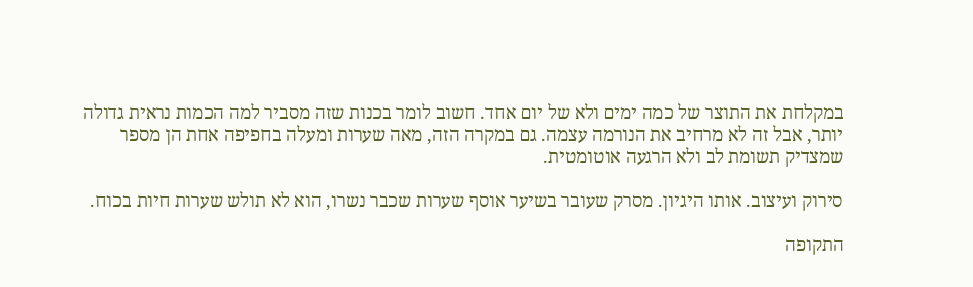במקלחת את התוצר של כמה ימים ולא של יום אחד. חשוב לומר בכנות שזה מסביר למה הכמות נראית גדולה יותר, אבל זה לא מרחיב את הנורמה עצמה. גם במקרה הזה, מאה שערות ומעלה בחפיפה אחת הן מספר שמצדיק תשומת לב ולא הרגעה אוטומטית.

סירוק ועיצוב. אותו היגיון. מסרק שעובר בשיער אוסף שערות שכבר נשרו, הוא לא תולש שערות חיות בכוח.

התקופה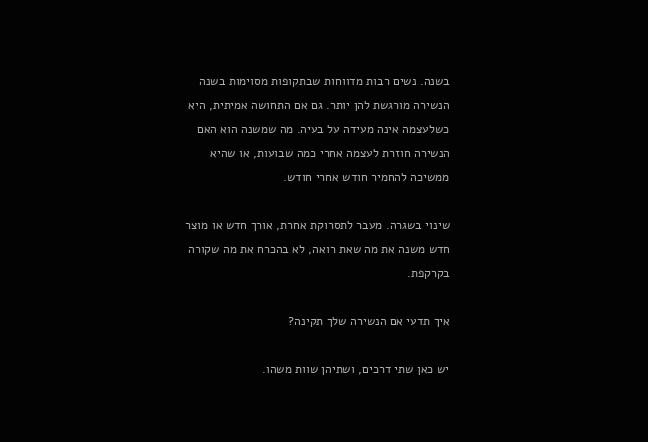בשנה. נשים רבות מדווחות שבתקופות מסוימות בשנה הנשירה מורגשת להן יותר. גם אם התחושה אמיתית, היא כשלעצמה אינה מעידה על בעיה. מה שמשנה הוא האם הנשירה חוזרת לעצמה אחרי כמה שבועות, או שהיא ממשיכה להחמיר חודש אחרי חודש.

שינוי בשגרה. מעבר לתסרוקת אחרת, אורך חדש או מוצר חדש משנה את מה שאת רואה, לא בהכרח את מה שקורה בקרקפת.

איך תדעי אם הנשירה שלך תקינה?

יש כאן שתי דרכים, ושתיהן שוות משהו.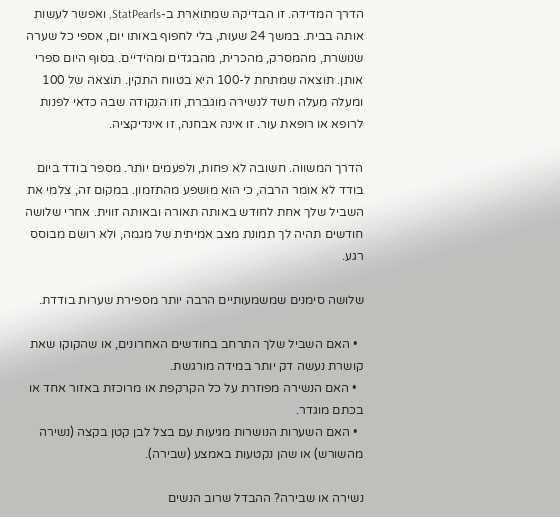הדרך המדידה. זו הבדיקה שמתוארת ב-StatPearls, ואפשר לעשות אותה בבית. במשך 24 שעות, בלי לחפוף באותו יום, אספי כל שערה שנושרת, מהמסרק, מהכרית, מהבגדים ומהידיים. בסוף היום ספרי אותן. תוצאה שמתחת ל-100 היא בטווח התקין. תוצאה של 100 ומעלה מעלה חשד לנשירה מוגברת, וזו הנקודה שבה כדאי לפנות לרופא או רופאת עור. זו אינה אבחנה, זו אינדיקציה.

הדרך המשווה. חשובה לא פחות, ולפעמים יותר. מספר בודד ביום בודד לא אומר הרבה, כי הוא מושפע מהתזמון. במקום זה, צלמי את השביל שלך אחת לחודש באותה תאורה ובאותה זווית. אחרי שלושה חודשים תהיה לך תמונת מצב אמיתית של מגמה, ולא רושם מבוסס רגע.

שלושה סימנים שמשמעותיים הרבה יותר מספירת שערות בודדת.

  • האם השביל שלך התרחב בחודשים האחרונים, או שהקוקו שאת קושרת נעשה דק יותר במידה מורגשת.
  • האם הנשירה מפוזרת על כל הקרקפת או מרוכזת באזור אחד או בכתם מוגדר.
  • האם השערות הנושרות מגיעות עם בצל לבן קטן בקצה (נשירה מהשורש) או שהן נקטעות באמצע (שבירה).

נשירה או שבירה? ההבדל שרוב הנשים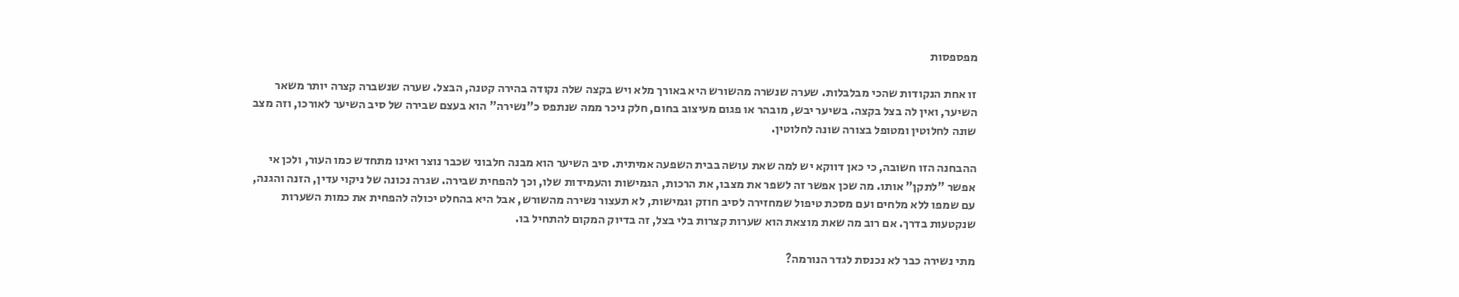מפספסות

זו אחת הנקודות שהכי מבלבלות. שערה שנשרה מהשורש היא באורך מלא ויש בקצה שלה נקודה בהירה קטנה, הבצל. שערה שנשברה קצרה יותר משאר השיער, ואין לה בצל בקצה. בשיער יבש, מובהר או פגום מעיצוב בחום, חלק ניכר ממה שנתפס כ"נשירה" הוא בעצם שבירה של סיב השיער לאורכו, וזה מצב שונה לחלוטין ומטופל בצורה שונה לחלוטין.

ההבחנה הזו חשובה, כי כאן דווקא יש למה שאת עושה בבית השפעה אמיתית. סיב השיער הוא מבנה חלבוני שכבר נוצר ואינו מתחדש כמו העור, ולכן אי אפשר "לתקן" אותו. מה שכן אפשר זה לשפר את מצבו, את הרכות, הגמישות והעמידות שלו, וכך להפחית שבירה. שגרה נכונה של ניקוי עדין, הזנה והגנה, עם שמפו ללא מלחים ועם מסכת טיפול שמחזירה לסיב חוזק וגמישות, לא תעצור נשירה מהשורש, אבל היא בהחלט יכולה להפחית את כמות השערות שנקטעות בדרך. אם רוב מה שאת מוצאת הוא שערות קצרות בלי בצל, זה בדיוק המקום להתחיל בו.

מתי נשירה כבר לא נכנסת לגדר הנורמה?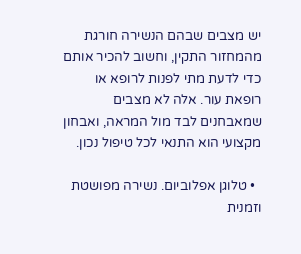יש מצבים שבהם הנשירה חורגת מהמחזור התקין, וחשוב להכיר אותם כדי לדעת מתי לפנות לרופא או רופאת עור. אלה לא מצבים שמאבחנים לבד מול המראה, ואבחון מקצועי הוא התנאי לכל טיפול נכון.

  • טלוגן אפלוביום. נשירה מפושטת וזמנית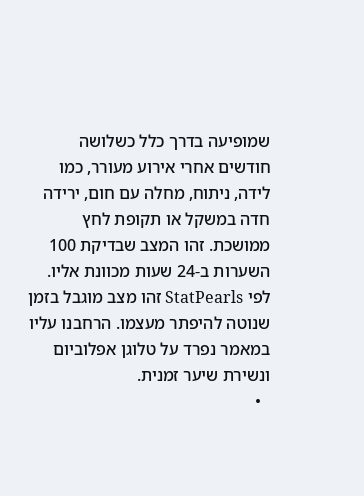שמופיעה בדרך כלל כשלושה חודשים אחרי אירוע מעורר, כמו לידה, ניתוח, מחלה עם חום, ירידה חדה במשקל או תקופת לחץ ממושכת. זהו המצב שבדיקת 100 השערות ב-24 שעות מכוונת אליו. לפי StatPearls זהו מצב מוגבל בזמן שנוטה להיפתר מעצמו. הרחבנו עליו במאמר נפרד על טלוגן אפלוביום ונשירת שיער זמנית.
  •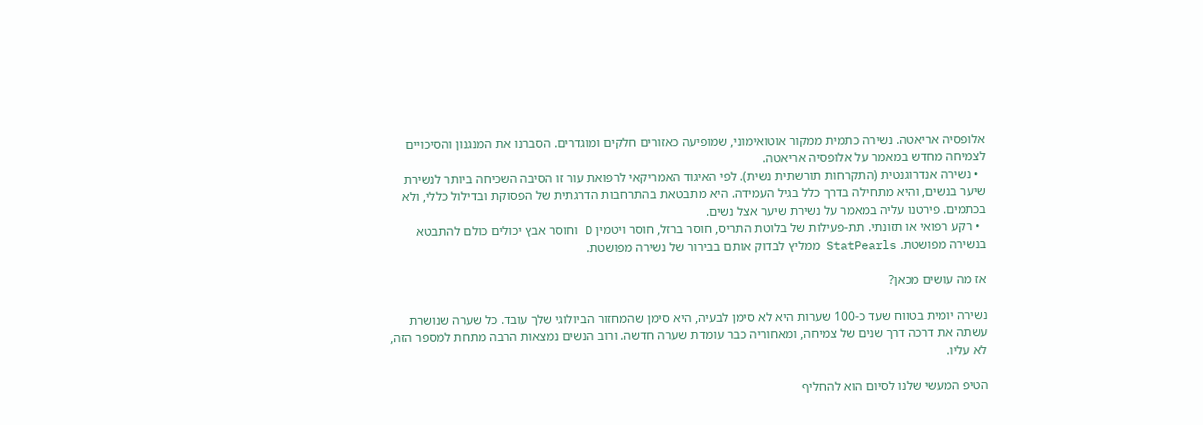אלופסיה אריאטה. נשירה כתמית ממקור אוטואימוני, שמופיעה כאזורים חלקים ומוגדרים. הסברנו את המנגנון והסיכויים לצמיחה מחדש במאמר על אלופסיה אריאטה.
  • נשירה אנדרוגנטית (התקרחות תורשתית נשית). לפי האיגוד האמריקאי לרפואת עור זו הסיבה השכיחה ביותר לנשירת שיער בנשים, והיא מתחילה בדרך כלל בגיל העמידה. היא מתבטאת בהתרחבות הדרגתית של הפסוקת ובדילול כללי, ולא בכתמים. פירטנו עליה במאמר על נשירת שיער אצל נשים.
  • רקע רפואי או תזונתי. תת-פעילות של בלוטת התריס, חוסר ברזל, חוסר ויטמין D וחוסר אבץ יכולים כולם להתבטא בנשירה מפושטת. StatPearls ממליץ לבדוק אותם בבירור של נשירה מפושטת.

אז מה עושים מכאן?

נשירה יומית בטווח שעד כ-100 שערות היא לא סימן לבעיה, היא סימן שהמחזור הביולוגי שלך עובד. כל שערה שנושרת עשתה את דרכה דרך שנים של צמיחה, ומאחוריה כבר עומדת שערה חדשה. ורוב הנשים נמצאות הרבה מתחת למספר הזה, לא עליו.

הטיפ המעשי שלנו לסיום הוא להחליף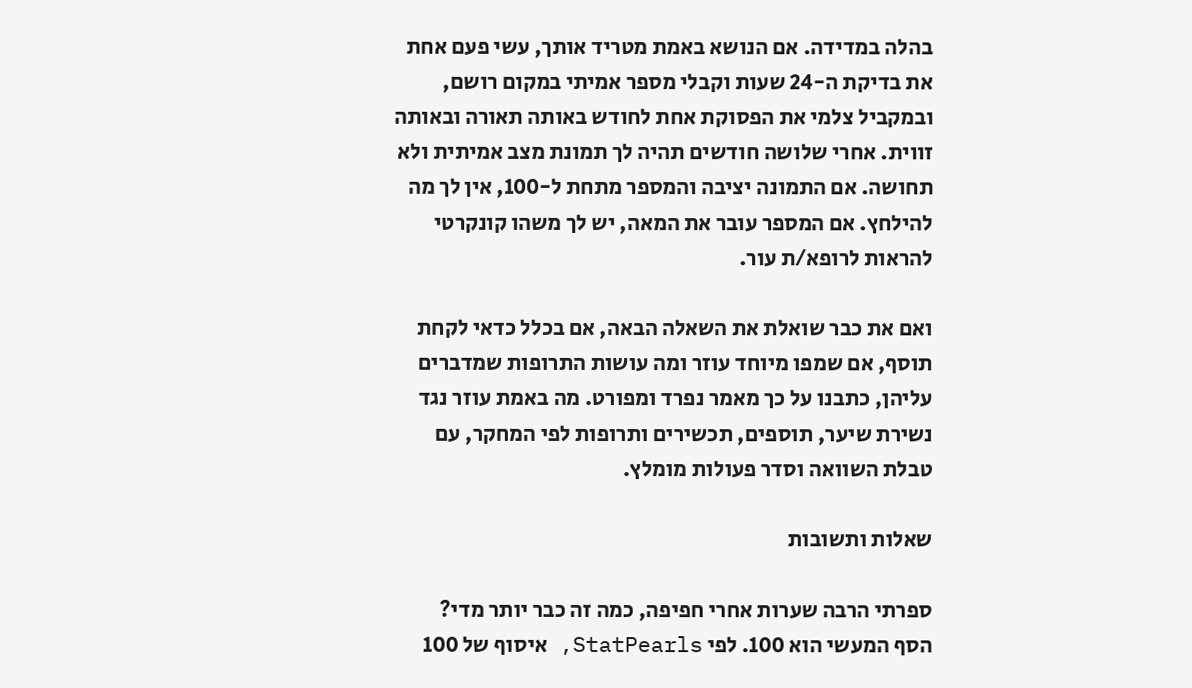בהלה במדידה. אם הנושא באמת מטריד אותך, עשי פעם אחת את בדיקת ה-24 שעות וקבלי מספר אמיתי במקום רושם, ובמקביל צלמי את הפסוקת אחת לחודש באותה תאורה ובאותה זווית. אחרי שלושה חודשים תהיה לך תמונת מצב אמיתית ולא תחושה. אם התמונה יציבה והמספר מתחת ל-100, אין לך מה להילחץ. אם המספר עובר את המאה, יש לך משהו קונקרטי להראות לרופא/ת עור.

ואם את כבר שואלת את השאלה הבאה, אם בכלל כדאי לקחת תוסף, אם שמפו מיוחד עוזר ומה עושות התרופות שמדברים עליהן, כתבנו על כך מאמר נפרד ומפורט. מה באמת עוזר נגד נשירת שיער, תוספים, תכשירים ותרופות לפי המחקר, עם טבלת השוואה וסדר פעולות מומלץ.

שאלות ותשובות

ספרתי הרבה שערות אחרי חפיפה, כמה זה כבר יותר מדי?
הסף המעשי הוא 100. לפי StatPearls, איסוף של 100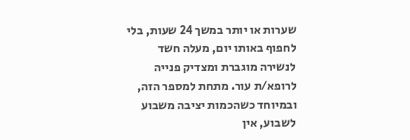שערות או יותר במשך 24 שעות, בלי לחפוף באותו יום, מעלה חשד לנשירה מוגברת ומצדיק פנייה לרופא/ת עור. מתחת למספר הזה, ובמיוחד כשהכמות יציבה משבוע לשבוע, אין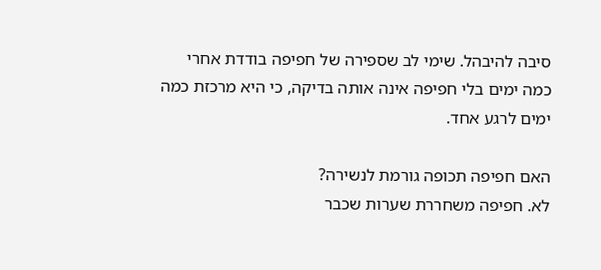סיבה להיבהל. שימי לב שספירה של חפיפה בודדת אחרי כמה ימים בלי חפיפה אינה אותה בדיקה, כי היא מרכזת כמה ימים לרגע אחד.

האם חפיפה תכופה גורמת לנשירה?
לא. חפיפה משחררת שערות שכבר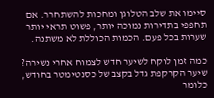סיימו את שלב הטלוגן ומחכות להשתחרר. אם תחפפי בתדירות נמוכה יותר, פשוט תראי יותר שערות בכל פעם. הכמות הכוללת לא משתנה.

כמה זמן לוקח לשיער חדש לצמוח אחרי נשירה?
שיער הקרקפת גדל בקצב של כסנטימטר בחודש, כלומר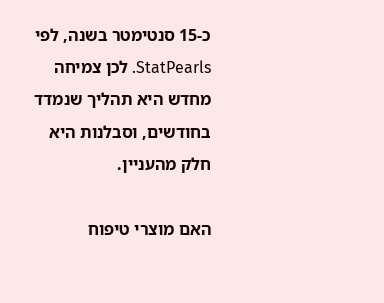כ-15 סנטימטר בשנה, לפי StatPearls. לכן צמיחה מחדש היא תהליך שנמדד בחודשים, וסבלנות היא חלק מהעניין.

האם מוצרי טיפוח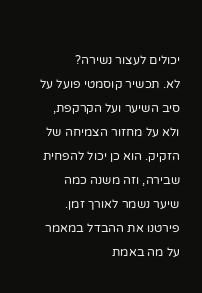יכולים לעצור נשירה?
לא. תכשיר קוסמטי פועל על סיב השיער ועל הקרקפת, ולא על מחזור הצמיחה של הזקיק. הוא כן יכול להפחית שבירה, וזה משנה כמה שיער נשמר לאורך זמן. פירטנו את ההבדל במאמר על מה באמת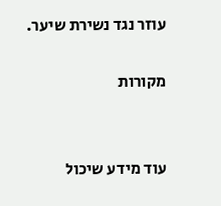עוזר נגד נשירת שיער.

מקורות


עוד מידע שיכול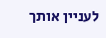לעניין אותך